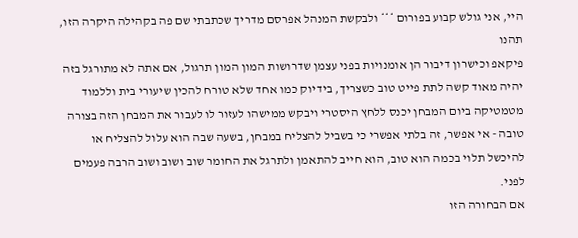היי, אני גולש קבוע בפורום *** ולבקשת המנהל אפרסם מדריך שכתבתי שם פה בקהילה היקרה הזו, תהנו
פיקאפ וכישרון דיבור הן אומנויות בפני עצמן שדרושות המון המון תרגול, אם אתה לא מתורגל בזה יהיה מאוד קשה לתת פייט טוב כשצריך, בידיוק כמו אחד שלא טורח להכין שיעורי בית וללמוד מטמטיקה ביום המבחן יכנס ללחץ היסטרי ויבקש ממישהו לעזור לו לעבור את המבחן הזה בצורה טובה - אי אפשר, זה בלתי אפשרי כי בשביל להצליח במבחן, בשעה שבה הוא עלול להצליח או להיכשל תלוי בכמה הוא טוב, הוא חייב להתאמן ולתרגל את החומר שוב ושוב ושוב הרבה פעמים לפני.
אם הבחורה הזו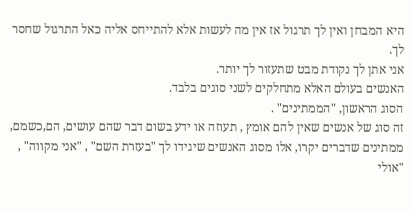היא המבחן ואין לך תרגול אז אין מה לעשות אלא להתייחס אליה כאל התרגול שחסר לך.
אני אתן לך נקודת מבט שתעזור לך יותר.
האנשים בעולם האלא מתחלקים לשני סוגים בלבד.
הסוג הראשון, "הממתינים" .
זה סוג של אנשים שאין להם אומץ , תעוזה או ידע בשום דבר שהם עושים, הם,כשמם, ממתינים שדברים יקרו, אלו מסוג האנשים שיגידו לך "בעזרת השם" , "אני מקווה" , "אולי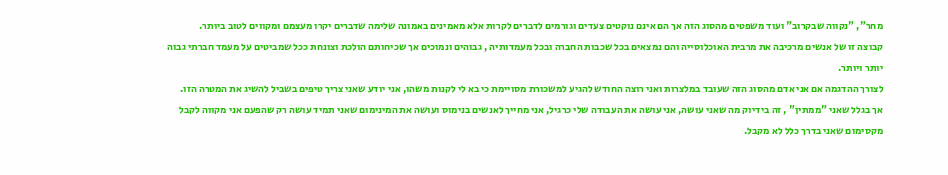מחר", "נקווה שבקרוב" ועוד משפטים מהסוג הזה אך הם אינם נוקטים צעדים וגורמים לדברים לקרות אלא מאמינים באמונה שלימה שדברים יקרו מעצמם ומקווים לטוב ביותר.
קבוצה זו של אנשים מרכיבה את מרבית האוכלוסייה והם נמצאים בכל שכבות החברה ובכל מעמדותיה , גבוהים ונמוכים אך שכיחותם הולכת וצונחת ככל שמביטים על מעמד חברתי גבוה יותר ויותר.
לצורך ההדגמה אם אני אדם מהסוג הזה שעובד במלצרות ואני רוצה החודש להגיע למשכורת מסויימת כי בא לי לקנות משהו, אני יודע שאני צריך טיפים בשביל להשיג את המטרה הזו.
אך בגלל שאני "ממתין" , זה בידיוק מה שאני עושה, אני עושה את העבודה שלי כרגיל, אני מחייך לאנשים בנימוס ועושה את המינימום שאני תמיד עושה רק שהפעם אני מקווה לקבל מקסימום שאני בדרך כלל לא מקבל.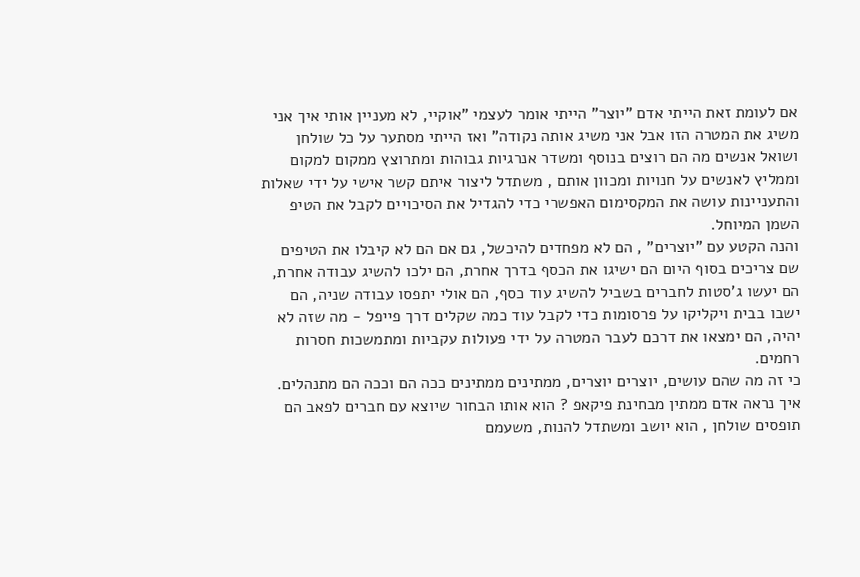אם לעומת זאת הייתי אדם "יוצר" הייתי אומר לעצמי "אוקיי, לא מעניין אותי איך אני משיג את המטרה הזו אבל אני משיג אותה נקודה" ואז הייתי מסתער על כל שולחן ושואל אנשים מה הם רוצים בנוסף ומשדר אנרגיות גבוהות ומתרוצץ ממקום למקום וממליץ לאנשים על חנויות ומכוון אותם , משתדל ליצור איתם קשר אישי על ידי שאלות והתעניינות עושה את המקסימום האפשרי כדי להגדיל את הסיכויים לקבל את הטיפ השמן המיוחל.
והנה הקטע עם "יוצרים" , הם לא מפחדים להיכשל, גם אם הם לא קיבלו את הטיפים שם צריכים בסוף היום הם ישיגו את הכסף בדרך אחרת, הם ילכו להשיג עבודה אחרת, הם יעשו ג'סטות לחברים בשביל להשיג עוד כסף, הם אולי יתפסו עבודה שניה, הם ישבו בבית ויקליקו על פרסומות כדי לקבל עוד כמה שקלים דרך פייפל - מה שזה לא יהיה, הם ימצאו את דרכם לעבר המטרה על ידי פעולות עקביות ומתמשכות חסרות רחמים.
כי זה מה שהם עושים, יוצרים יוצרים, ממתינים ממתינים ככה הם וככה הם מתנהלים.
איך נראה אדם ממתין מבחינת פיקאפ ? הוא אותו הבחור שיוצא עם חברים לפאב הם תופסים שולחן , הוא יושב ומשתדל להנות, משעמם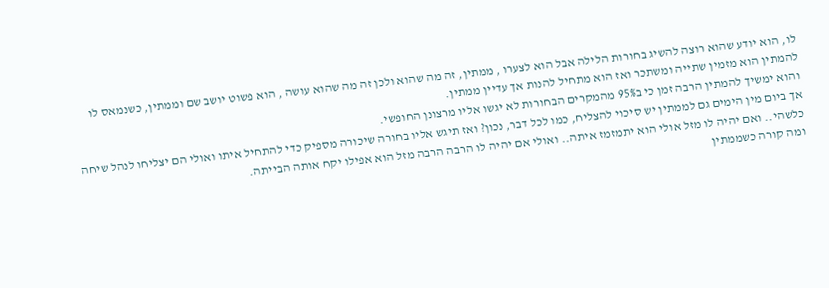לו, הוא יודע שהוא רוצה להשיג בחורות הלילה אבל הוא לצערו , ממתין, זה מה שהוא ולכן זה מה שהוא עושה , הוא פשוט יושב שם וממתין, כשנמאס לו להמתין הוא מזמין שתייה ומשתכר ואז הוא מתחיל להנות אך עדיין ממתין.
והוא ימשיך להמתין הרבה זמן כי ב95% מהמקרים הבחורות לא יגשו אליו מרצונן החופשי.
אך ביום מין הימים גם לממתין יש סיכוי להצליח, כמו לכל דבר, נכון? ואז תיגש אליו בחורה שיכורה מספיק כדי להתחיל איתו ואולי הם יצליחו לנהל שיחה כלשהי.. ואם יהיה לו מזל אולי הוא יתמזמז איתה.. ואולי אם יהיה לו הרבה הרבה מזל הוא אפילו יקח אותה הבייתה.
ומה קורה כשממתין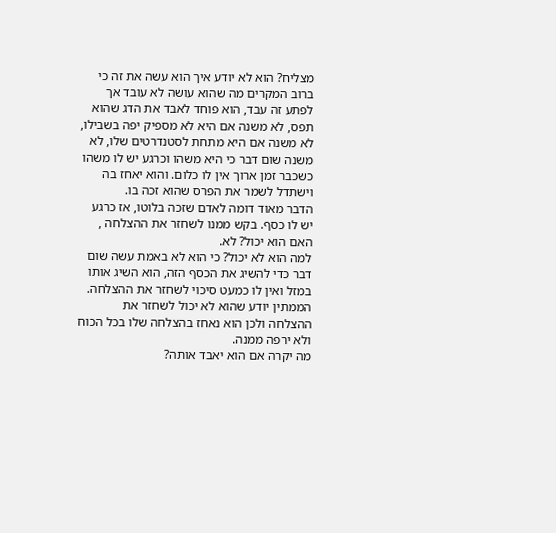מצליח? הוא לא יודע איך הוא עשה את זה כי ברוב המקרים מה שהוא עושה לא עובד אך לפתע זה עבד, הוא פוחד לאבד את הדג שהוא תפס, לא משנה אם היא לא מספיק יפה בשבילו, לא משנה אם היא מתחת לסטנדרטים שלו, לא משנה שום דבר כי היא משהו וכרגע יש לו משהו כשכבר זמן ארוך אין לו כלום. והוא יאחז בה וישתדל לשמר את הפרס שהוא זכה בו.
הדבר מאוד דומה לאדם שזכה בלוטו, אז כרגע יש לו כסף. בקש ממנו לשחזר את ההצלחה , האם הוא יכול? לא.
למה הוא לא יכול? כי הוא לא באמת עשה שום דבר כדי להשיג את הכסף הזה, הוא השיג אותו במזל ואין לו כמעט סיכוי לשחזר את ההצלחה.
הממתין יודע שהוא לא יכול לשחזר את ההצלחה ולכן הוא נאחז בהצלחה שלו בכל הכוח ולא ירפה ממנה.
מה יקרה אם הוא יאבד אותה?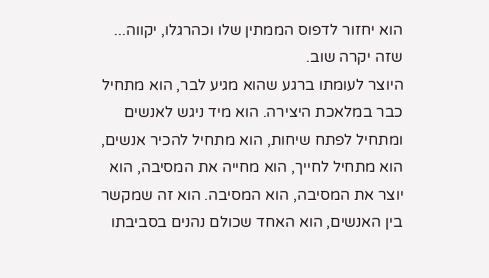הוא יחזור לדפוס הממתין שלו וכהרגלו, יקווה... שזה יקרה שוב.
היוצר לעומתו ברגע שהוא מגיע לבר, הוא מתחיל כבר במלאכת היצירה. הוא מיד ניגש לאנשים ומתחיל לפתח שיחות, הוא מתחיל להכיר אנשים, הוא מתחיל לחייך, הוא מחייה את המסיבה, הוא יוצר את המסיבה, הוא המסיבה. הוא זה שמקשר בין האנשים, הוא האחד שכולם נהנים בסביבתו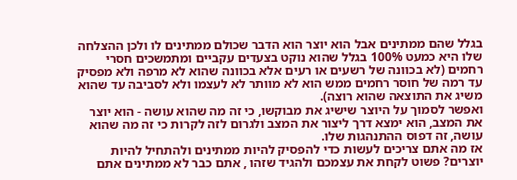בגלל שהם ממתינים אבל הוא יוצר הוא הדבר שכולם ממתינים לו ולכן ההצלחה שלו היא כמעט 100% בגלל שהוא נוקט בצעדים עקביים ומתמשכים חסרי רחמים (לא בכוונה של רשעים או רעים אלא בכוונה שהוא לא מרפה ולא מפסיק עד רמה של חוסר רחמים ממש הוא לא מוותר לא לעצמו ולא לסביבה עד שהוא משיג את התוצאה שהוא רוצה).
ואפשר לסמוך על היוצר שישיג את מבוקשו, כי זה מה שהוא עושה - הוא יוצר את המצב, הוא ימצא דרך ליצור את המצב ולגרום לזה לקרות כי זה מה שהוא עושה, זה דפוס ההתנהגות שלו.
אז מה אתם צריכים לעשות כדי להפסיק להיות ממתינים ולהתחיל להיות יוצרים? פשוט לקחת את עצמכם ולהגיד שזהו , אתם כבר לא ממתינים אתם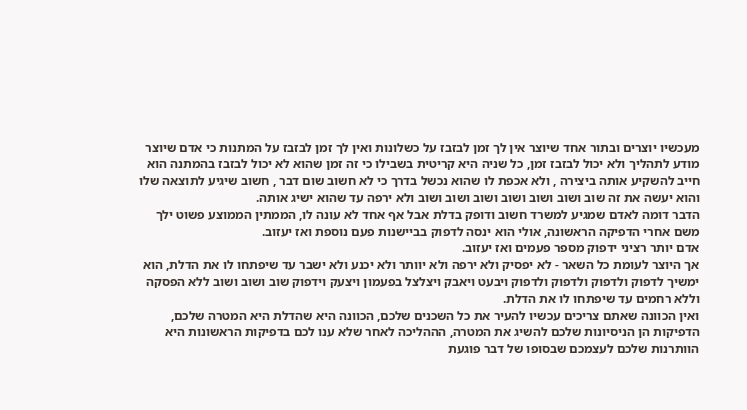מעכשיו יוצרים ובתור אחד שיוצר אין לך זמן לבזבז על כשלונות ואין לך זמן לבזבז על המתנות כי אדם שיוצר מודע לתהליך ולא יכול לבזבז זמן, כל שניה היא קריטית בשבילו כי זה זמן שהוא לא יכול לבזבז בהמתנה הוא חייב להשקיע אותה ביצירה , ולא אכפת לו שהוא נכשל בדרך כי לא חשוב שום דבר , חשוב שיגיע לתוצאה שלו והוא יעשה את זה שוב ושוב ושוב ושוב ושוב ושוב ושוב ולא ירפה עד שהוא ישיג אותה.
הדבר דומה לאדם שמגיע למשרד חשוב ודופק בדלת אבל אף אחד לא עונה לו, הממתין הממוצע פשוט ילך משם אחרי הדפיקה הראשונה, אולי הוא ינסה לדפוק בביישנות פעם נוספת ואז יעזוב.
אדם יותר רציני ידפוק מספר פעמים ואז יעזוב.
אך היוצר לעומת כל השאר - לא יפסיק ולא ירפה ולא יוותר ולא יכנע ולא ישבר עד שיפתחו לו את הדלת, הוא ימשיך לדפוק ולדפוק ולדפוק ולדפוק ויבעט ויאבק ויצלצל בפעמון ויצעק וידפוק שוב ושוב ושוב ללא הפסקה וללא רחמים עד שיפתחו לו את הדלת.
ואין הכוונה שאתם צריכים עכשיו להעיר את כל השכנים שלכם, הכוונה היא שהדלת היא המטרה שלכם, הדפיקות הן הניסיונות שלכם להשיג את המטרה, הההליכה לאחר שלא ענו לכם בדפיקות הראשונות היא הוותרנות שלכם לעצמכם שבסופו של דבר פוגעת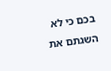בכם כי לא השגתם את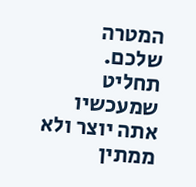המטרה שלכם.
תחליט שמעכשיו אתה יוצר ולא ממתין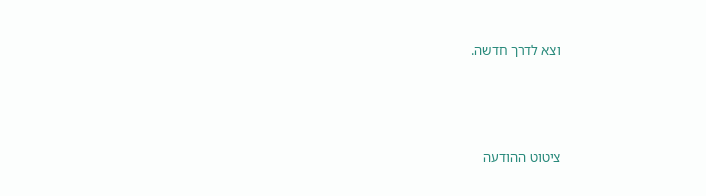וצא לדרך חדשה.




ציטוט ההודעה